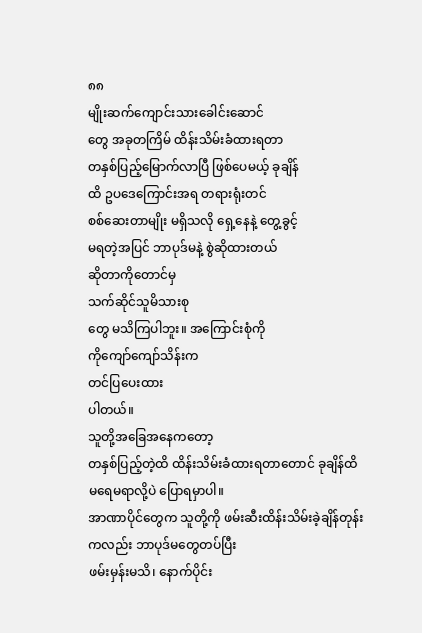၈၈
မျိုးဆက်ကျောင်းသားခေါင်းဆောင်
တွေ အခုတကြိမ် ထိန်းသိမ်းခံထားရတာ
တနှစ်ပြည့်မြောက်လာပြီ ဖြစ်ပေမယ့် ခုချိန်
ထိ ဥပဒေကြောင်းအရ တရားရုံးတင်
စစ်ဆေးတာမျိုး မရှိသလို ရှေ့နေနဲ့ တွေ့ခွင့်
မရတဲ့အပြင် ဘာပုဒ်မနဲ့ စွဲဆိုထားတယ်
ဆိုတာကိုတောင်မှ
သက်ဆိုင်သူမိသားစု
တွေ မသိကြပါဘူး။ အကြောင်းစုံကို
ကိုကျော်ကျော်သိန်းက
တင်ပြပေးထား
ပါတယ်။
သူတို့အခြေအနေကတော့
တနှစ်ပြည့်တဲ့ထိ ထိန်းသိမ်းခံထားရတာတောင် ခုချိန်ထိ
မရေမရာလို့ပဲ ပြောရမှာပါ။
အာဏာပိုင်တွေက သူတို့ကို ဖမ်းဆီးထိန်းသိမ်းခဲ့ချိန်တုန်း
ကလည်း ဘာပုဒ်မတွေတပ်ပြီး
ဖမ်းမှန်းမသိ၊ နောက်ပိုင်း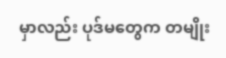မှာလည်း ပုဒ်မတွေက တမျိုး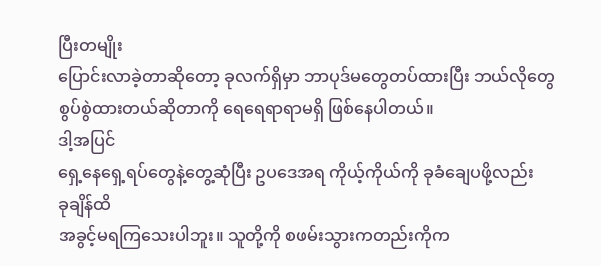ပြီးတမျိုး
ပြောင်းလာခဲ့တာဆိုတော့ ခုလက်ရှိမှာ ဘာပုဒ်မတွေတပ်ထားပြီး ဘယ်လိုတွေ
စွပ်စွဲထားတယ်ဆိုတာကို ရေရေရာရာမရှိ ဖြစ်နေပါတယ်။
ဒါ့အပြင်
ရှေ့နေရှေ့ရပ်တွေနဲ့တွေ့ဆုံပြီး ဥပဒေအရ ကိုယ့်ကိုယ်ကို ခုခံချေပဖို့လည်း
ခုချိန်ထိ
အခွင့်မရကြသေးပါဘူး။ သူတို့ကို စဖမ်းသွားကတည်းကိုက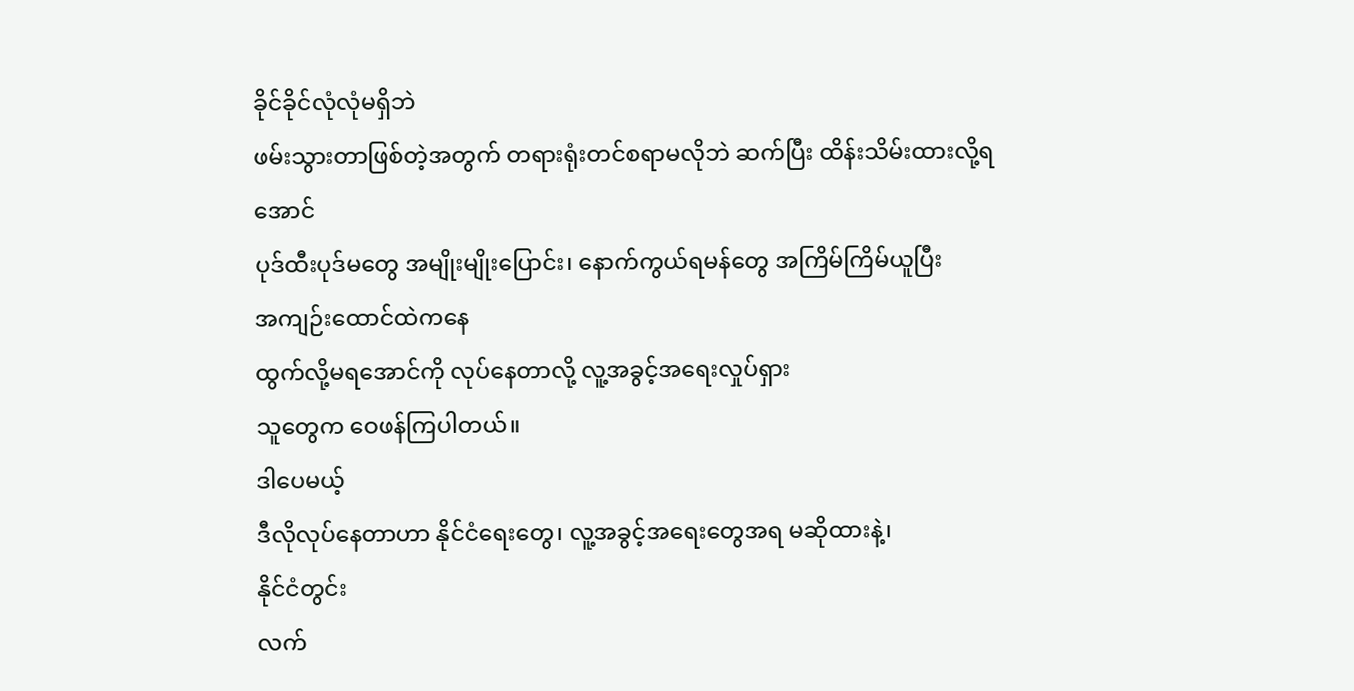ခိုင်ခိုင်လုံလုံမရှိဘဲ
ဖမ်းသွားတာဖြစ်တဲ့အတွက် တရားရုံးတင်စရာမလိုဘဲ ဆက်ပြီး ထိန်းသိမ်းထားလို့ရ
အောင်
ပုဒ်ထီးပုဒ်မတွေ အမျိုးမျိုးပြောင်း၊ နောက်ကွယ်ရမန်တွေ အကြိမ်ကြိမ်ယူပြီး
အကျဉ်းထောင်ထဲကနေ
ထွက်လို့မရအောင်ကို လုပ်နေတာလို့ လူ့အခွင့်အရေးလှုပ်ရှား
သူတွေက ဝေဖန်ကြပါတယ်။
ဒါပေမယ့်
ဒီလိုလုပ်နေတာဟာ နိုင်ငံရေးတွေ၊ လူ့အခွင့်အရေးတွေအရ မဆိုထားနဲ့၊
နိုင်ငံတွင်း
လက်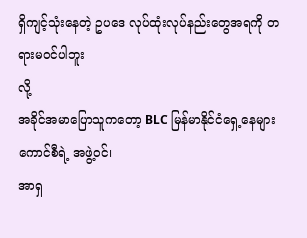ရှိကျင့်သုံးနေတဲ့ ဥပဒေ လုပ်ထုံးလုပ်နည်းတွေအရကို တရားမဝင်ပါဘူး
လို့
အခိုင်အမာပြောသူကတော့ BLC မြန်မာနိုင်ငံရှေ့နေများကောင်စီရဲ့ အဖွဲ့ဝင်၊
အာရှ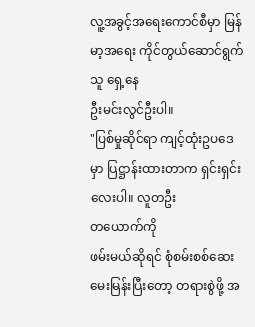လူ့အခွင့်အရေးကောင်စီမှာ မြန်မာ့အရေး ကိုင်တွယ်ဆောင်ရွက်သူ ရှေ့နေ
ဦးမင်းလွင်ဦးပါ။
"ပြစ်မှုဆိုင်ရာ ကျင့်ထုံးဥပဒေမှာ ပြဋ္ဌာန်းထားတာက ရှင်းရှင်းလေးပါ။ လူတဦး
တယောက်ကို
ဖမ်းမယ်ဆိုရင် စုံစမ်းစစ်ဆေး မေးမြန်းပြီးတော့ တရားစွဲဖို့ အ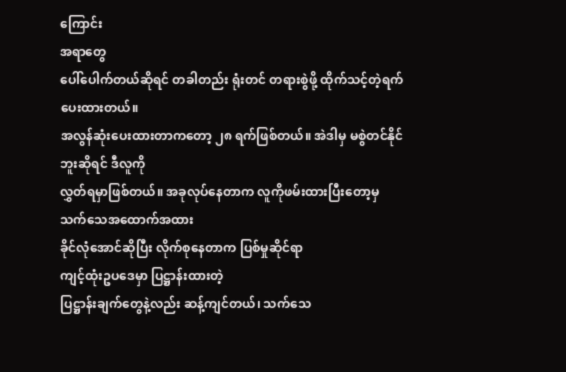ကြောင်း
အရာတွေ
ပေါ်ပေါက်တယ်ဆိုရင် တခါတည်း ရုံးတင် တရားစွဲဖို့ ထိုက်သင့်တဲ့ရက်
ပေးထားတယ်။
အလွန်ဆုံးပေးထားတာကတော့ ၂၈ ရက်ဖြစ်တယ်။ အဲဒါမှ မစွဲတင်နိုင်
ဘူးဆိုရင် ဒီလူကို
လွှတ်ရမှာဖြစ်တယ်။ အခုလုပ်နေတာက လူကိုဖမ်းထားပြီးတော့မှ
သက်သေအထောက်အထား
ခိုင်လုံအောင်ဆိုပြီး လိုက်စုနေတာက ပြစ်မှုဆိုင်ရာ
ကျင့်ထုံးဥပဒေမှာ ပြဋ္ဌာန်းထားတဲ့
ပြဋ္ဌာန်းချက်တွေနဲ့လည်း ဆန့်ကျင်တယ်၊ သက်သေ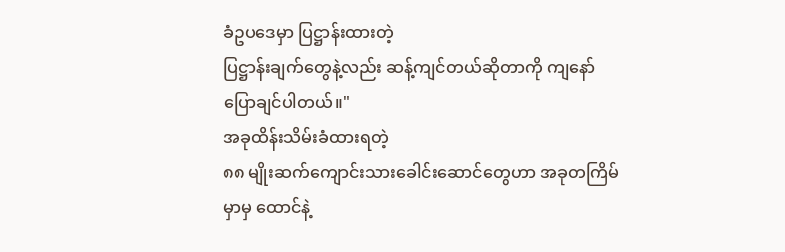ခံဥပဒေမှာ ပြဋ္ဌာန်းထားတဲ့
ပြဋ္ဌာန်းချက်တွေနဲ့လည်း ဆန့်ကျင်တယ်ဆိုတာကို ကျနော်
ပြောချင်ပါတယ်။"
အခုထိန်းသိမ်းခံထားရတဲ့
၈၈ မျိုးဆက်ကျောင်းသားခေါင်းဆောင်တွေဟာ အခုတကြိမ်
မှာမှ ထောင်နဲ့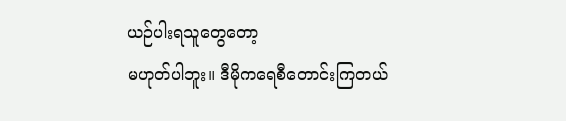ယဉ်ပါးရသူတွေတော့
မဟုတ်ပါဘူး။ ဒီမိုကရေစီတောင်းကြတယ်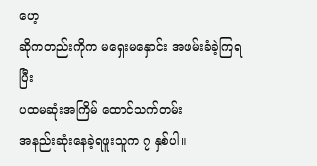ဟေ့
ဆိုကတည်းကိုက မရှေးမနှောင်း အဖမ်းခံခဲ့ကြရပြီး
ပထမဆုံးအကြိမ် ထောင်သက်တမ်း
အနည်းဆုံးနေခဲ့ရဖူးသူက ၇ နှစ်ပါ။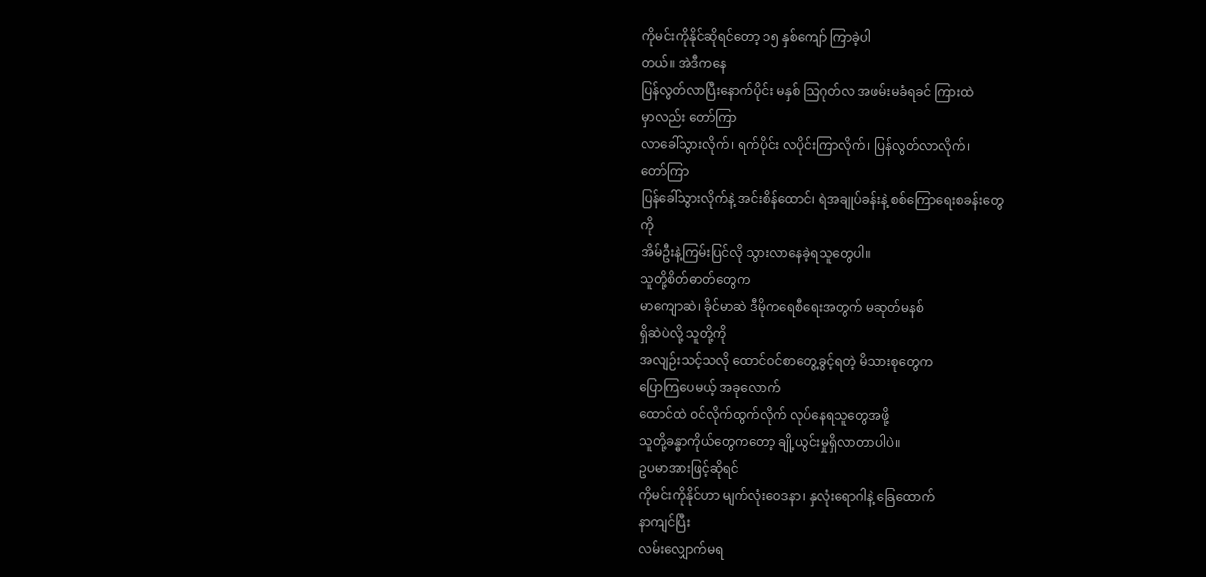ကိုမင်းကိုနိုင်ဆိုရင်တော့ ၁၅ နှစ်ကျော် ကြာခဲ့ပါ
တယ်။ အဲဒီကနေ
ပြန်လွတ်လာပြီးနောက်ပိုင်း မနှစ် သြဂုတ်လ အဖမ်းမခံရခင် ကြားထဲ
မှာလည်း တော်ကြာ
လာခေါ်သွားလိုက်၊ ရက်ပိုင်း လပိုင်းကြာလိုက်၊ ပြန်လွတ်လာလိုက်၊
တော်ကြာ
ပြန်ခေါ်သွားလိုက်နဲ့ အင်းစိန်ထောင်၊ ရဲအချုပ်ခန်းနဲ့ စစ်ကြောရေးစခန်းတွေ
ကို
အိမ်ဦးနဲ့ကြမ်းပြင်လို သွားလာနေခဲ့ရသူတွေပါ။
သူတို့စိတ်ဓာတ်တွေက
မာကျောဆဲ၊ ခိုင်မာဆဲ ဒီမိုကရေစီရေးအတွက် မဆုတ်မနစ်
ရှိဆဲပဲလို့ သူတို့ကို
အလျဉ်းသင့်သလို ထောင်ဝင်စာတွေ့ခွင့်ရတဲ့ မိသားစုတွေက
ပြောကြပေမယ့် အခုလောက်
ထောင်ထဲ ဝင်လိုက်ထွက်လိုက် လုပ်နေရသူတွေအဖို့
သူတို့ခန္ဓာကိုယ်တွေကတော့ ချို့ယွင်းမှုရှိလာတာပါပဲ။
ဥပမာအားဖြင့်ဆိုရင်
ကိုမင်းကိုနိုင်ဟာ မျက်လုံးဝေဒနာ၊ နှလုံးရောဂါနဲ့ ခြေထောက်
နာကျင်ပြီး
လမ်းလျှောက်မရ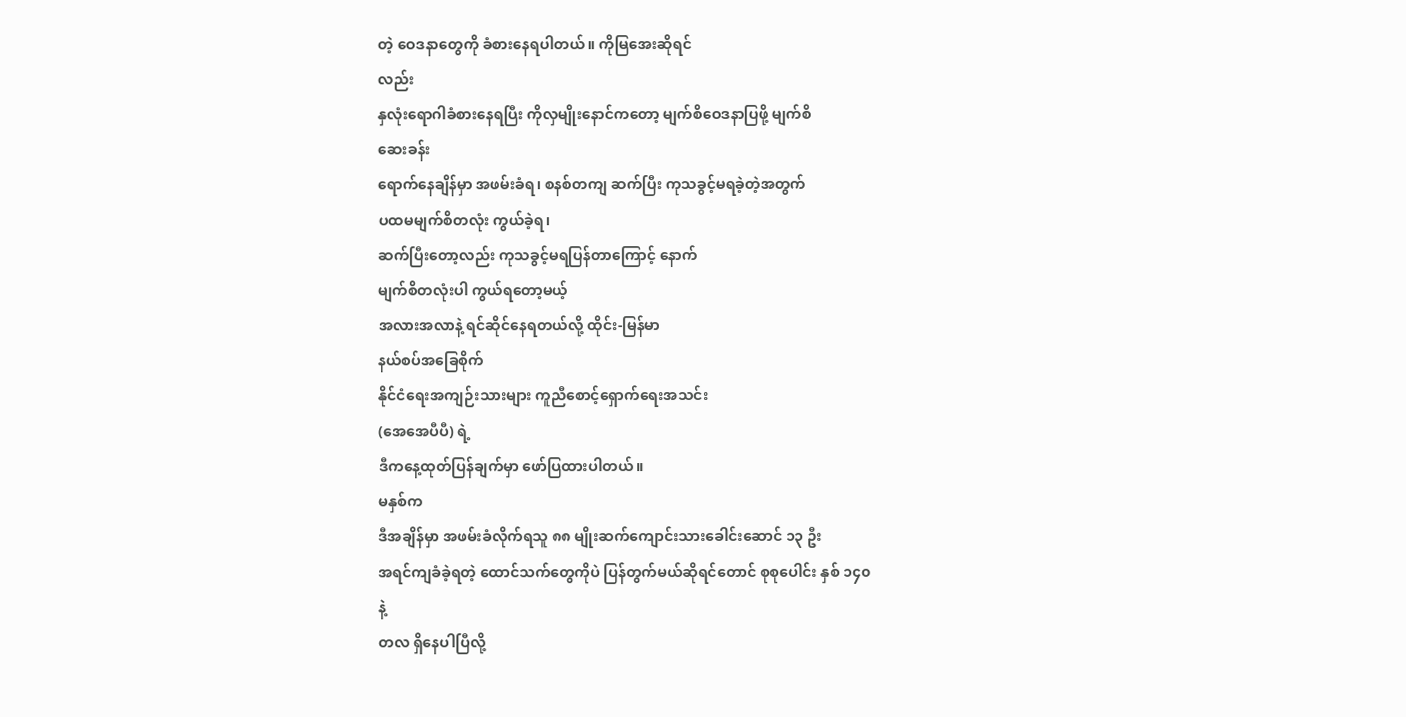တဲ့ ဝေဒနာတွေကို ခံစားနေရပါတယ်။ ကိုမြအေးဆိုရင်
လည်း
နှလုံးရောဂါခံစားနေရပြီး ကိုလှမျိုးနောင်ကတော့ မျက်စိဝေဒနာပြဖို့ မျက်စိ
ဆေးခန်း
ရောက်နေချိန်မှာ အဖမ်းခံရ၊ စနစ်တကျ ဆက်ပြီး ကုသခွင့်မရခဲ့တဲ့အတွက်
ပထမမျက်စိတလုံး ကွယ်ခဲ့ရ၊
ဆက်ပြီးတော့လည်း ကုသခွင့်မရပြန်တာကြောင့် နောက်
မျက်စိတလုံးပါ ကွယ်ရတော့မယ့်
အလားအလာနဲ့ ရင်ဆိုင်နေရတယ်လို့ ထိုင်း-မြန်မာ
နယ်စပ်အခြေစိုက်
နိုင်ငံရေးအကျဉ်းသားများ ကူညီစောင့်ရှောက်ရေးအသင်း
(အေအေပီပီ) ရဲ့
ဒီကနေ့ထုတ်ပြန်ချက်မှာ ဖော်ပြထားပါတယ်။
မနှစ်က
ဒီအချိန်မှာ အဖမ်းခံလိုက်ရသူ ၈၈ မျိုးဆက်ကျောင်းသားခေါင်းဆောင် ၁၃ ဦး
အရင်ကျခံခဲ့ရတဲ့ ထောင်သက်တွေကိုပဲ ပြန်တွက်မယ်ဆိုရင်တောင် စုစုပေါင်း နှစ် ၁၄၀
နဲ့
တလ ရှိနေပါပြီလို့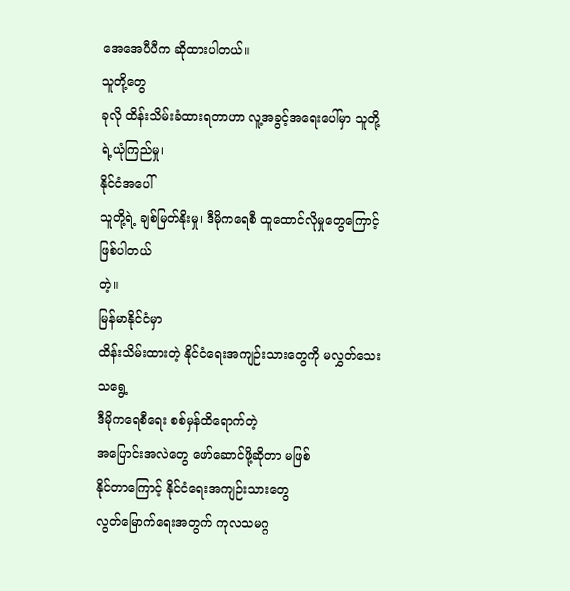အေအေပီပီက ဆိုထားပါတယ်။
သူတို့တွေ
ခုလို ထိန်းသိမ်းခံထားရတာဟာ လူ့အခွင့်အရေးပေါ်မှာ သူတို့ရဲ့ယုံကြည်မှု၊
နိုင်ငံအပေါ်
သူတို့ရဲ့ ချစ်မြတ်နိုးမှု၊ ဒီမိုကရေစီ ထူထောင်လိုမှုတွေကြောင့် ဖြစ်ပါတယ်
တဲ့။
မြန်မာနိုင်ငံမှာ
ထိန်းသိမ်းထားတဲ့ နိုင်ငံရေးအကျဉ်းသားတွေကို မလွှတ်သေးသရွေ့
ဒီမိုကရေစီရေး စစ်မှန်ထိရောက်တဲ့
အပြောင်းအလဲတွေ ဖော်ဆောင်ဖို့ဆိုတာ မဖြစ်
နိုင်တာကြောင့် နိုင်ငံရေးအကျဉ်းသားတွေ
လွတ်မြောက်ရေးအတွက် ကုလသမဂ္ဂ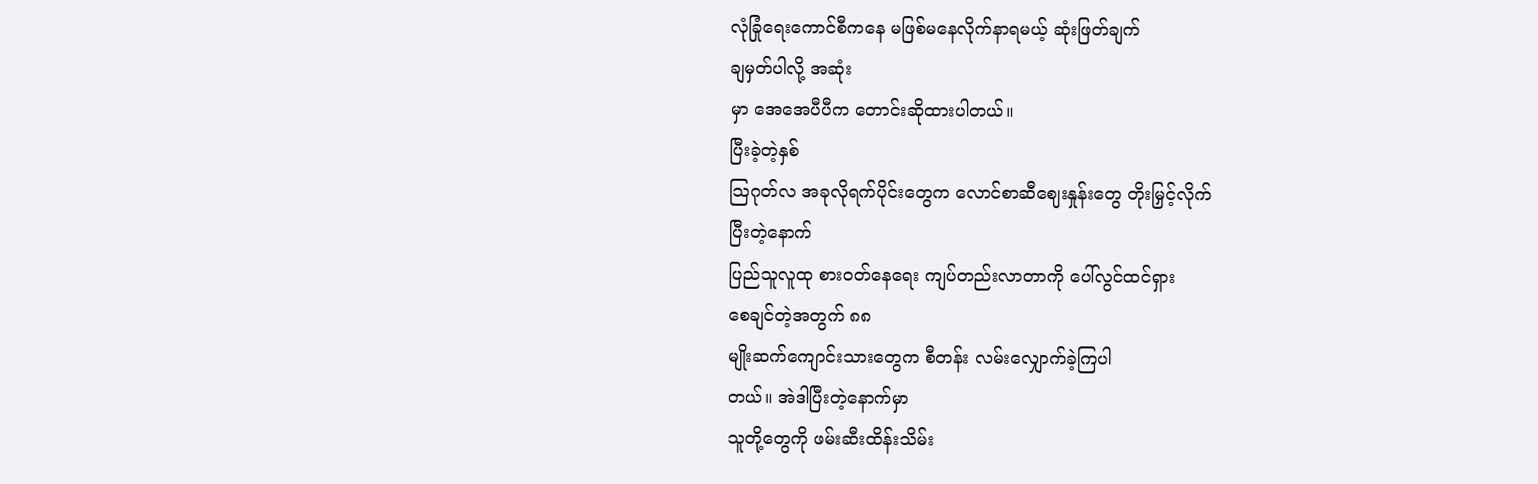လုံခြုံရေးကောင်စီကနေ မဖြစ်မနေလိုက်နာရမယ့် ဆုံးဖြတ်ချက်
ချမှတ်ပါလို့ အဆုံး
မှာ အေအေပီပီက တောင်းဆိုထားပါတယ်။
ပြီးခဲ့တဲ့နှစ်
သြဂုတ်လ အခုလိုရက်ပိုင်းတွေက လောင်စာဆီဈေးနှုန်းတွေ တိုးမြှင့်လိုက်
ပြီးတဲ့နောက်
ပြည်သူလူထု စားဝတ်နေရေး ကျပ်တည်းလာတာကို ပေါ်လွင်ထင်ရှား
စေချင်တဲ့အတွက် ၈၈
မျိုးဆက်ကျောင်းသားတွေက စီတန်း လမ်းလျှောက်ခဲ့ကြပါ
တယ်။ အဲဒါပြီးတဲ့နောက်မှာ
သူတို့တွေကို ဖမ်းဆီးထိန်းသိမ်း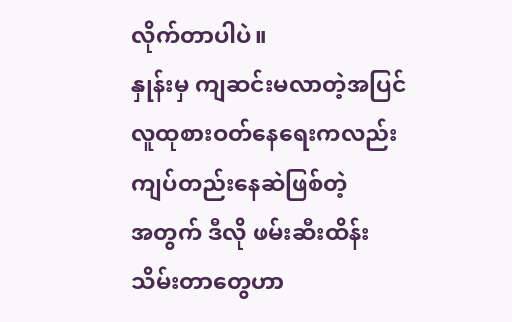လိုက်တာပါပဲ။
နှုန်းမှ ကျဆင်းမလာတဲ့အပြင် လူထုစားဝတ်နေရေးကလည်း ကျပ်တည်းနေဆဲဖြစ်တဲ့
အတွက် ဒီလို ဖမ်းဆီးထိန်းသိမ်းတာတွေဟာ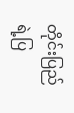တိုင်းပြည်ရဲ့ပြ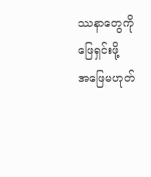ဿနာတွေကိုဖြေရှင်းဖို့
အဖြေမဟုတ်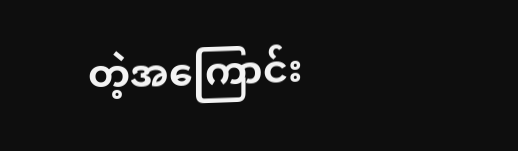တဲ့အကြောင်း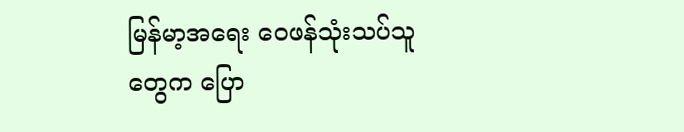မြန်မာ့အရေး ဝေဖန်သုံးသပ်သူတွေက ပြော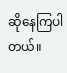ဆိုနေကြပါ
တယ်။